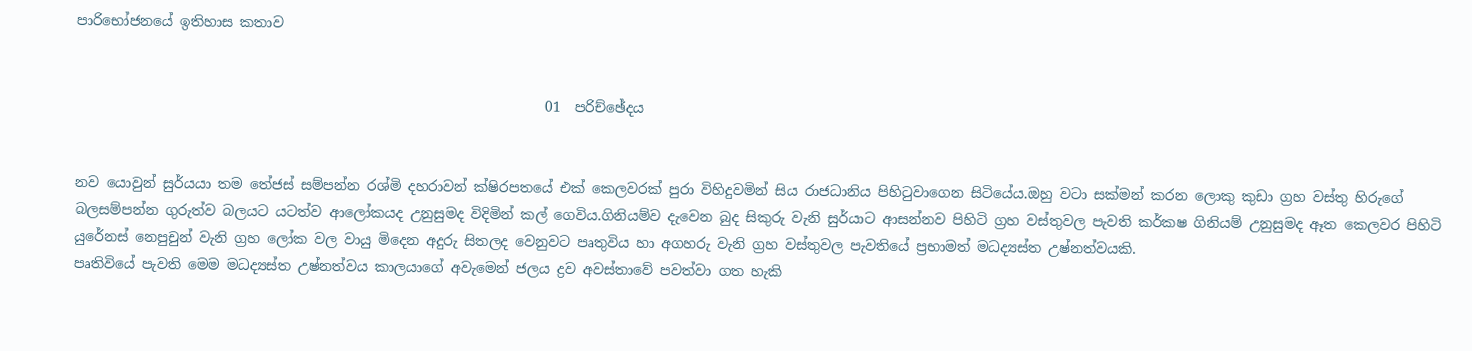පාරිභෝජනයේ ඉතිහාස කතාව


                                                                   01  පරිච්ඡේදය


නව යොවුන් සුර්යයා තම තේජස් සම්පන්න රශ්මි දහරාවන් ක්ෂිරපතයේ එක් කෙලවරක් පුරා විහිදුවමින් සිය රාජධානිය පිහිටුවාගෙන සිටියේය.ඔහු වටා සක්මන් කරන ලොකු කුඩා ග්‍රහ වස්තු හිරුගේ බලසම්පන්න ගුරුත්ව බලයට යටත්ව ආලෝකයද උනුසුමද විදිමින් කල් ගෙවිය.ගිනියම්ව දැවෙන බුද සිකුරු වැනි සුර්යාට ආසන්නව පිහිටි ග්‍රහ වස්තුවල පැවති කර්කෂ ගිනියම් උනුසුමද ඈත කෙලවර පිහිටි යුරේනස් නෙපුචුන් වැනි ග්‍රහ ලෝක වල වායු මිදෙන අදුරු සිතලද වෙනුවට පෘතුවිය හා අගහරු වැනි ග්‍රහ වස්තුවල පැවතියේ ප්‍රභාමත් මධද්‍යස්ත උෂ්නත්වයකි.
පෘතිවියේ පැවති මෙම මධද්‍යස්ත උෂ්නත්වය කාලයාගේ අවැමෙන් ජලය ද්‍රව අවස්තාවේ පවත්වා ගත හැකි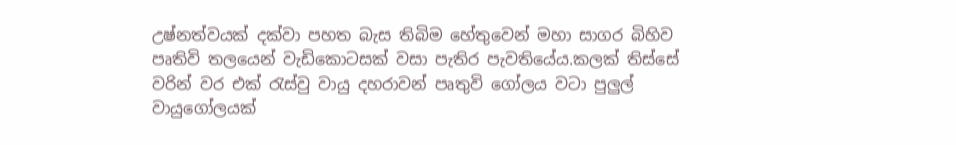උෂ්නත්වයක් දක්වා පහත බැස තිබිම හේතුවෙන් මහා සාගර බිහිව පෘතිවි තලයෙන් වැඩිකොටසක් වසා පැතිර පැවතියේය.කලක් තිස්සේ වරින් වර එක් රැස්වු වායු දහරාවන් පෘතුවි ගෝලය වටා පුලුල් වායුගෝලයක්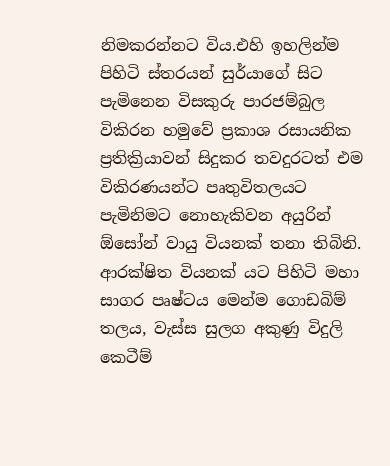නිමකරන්නට විය.එහි ඉහලින්ම පිහිටි ස්තරයන් සුර්යාගේ සිට පැමිනෙන විසකුරු පාරජම්බුල විකිරන හමුවේ ප්‍රකාශ රසායනික ප්‍රතික්‍රියාවන් සිදුකර තවදුරටත් එම විකිරණයන්ට පෘතුවිතලයට පැමිනිමට නොහැකිවන අයුරින් ඕසෝන් වායු වියනක් තනා තිබිනි.
ආරක්ෂිත වියනක් යට පිහිටි මහා සාගර පෘෂ්ටය මෙන්ම ගොඩබිම් තලය, වැස්ස සුලග අකුණු විදුලි කෙටීම්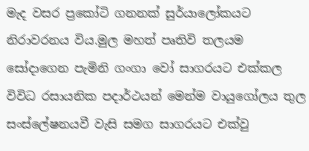මැද වසර ප්‍රකෝටි ගනනක් සුර්යාලෝකයට නිරාවරනය විය.මුල මහත් පෘතිවි තලයම සෝදාගෙන පැමිනි ගංගා වෝ සාගරයට එක්කල විවිධ රසායනික පදාර්ථයන් මෙන්ම වායුගෝලය තුල සංස්ලේෂනයවී වැසි සමග සාගරයට එක්වු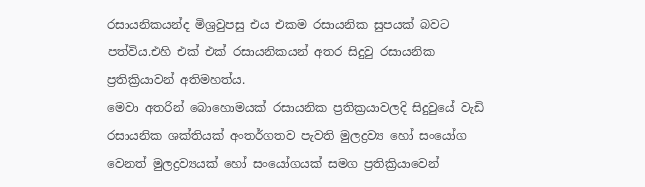රසායනිකයන්ද මිශ්‍රවුපසු එය එකම රසායනික සුපයක් බවට පත්විය.එහි එක් එක් රසායනිකයන් අතර සිදුවු රසායනික ප්‍රතික්‍රියාවන් අතිමහත්ය.
මෙවා අතරින් බොහොමයක් රසායනික ප්‍රතික්‍රයාවලදි සිදුවුයේ වැඩි රසායනික ශක්තියක් අංතර්ගතව පැවති මුලද්‍රව්‍ය හෝ සංයෝග වෙනත් මුලද්‍රව්‍යයක් හෝ සංයෝගයක් සමග ප්‍රතික්‍රියාවෙන්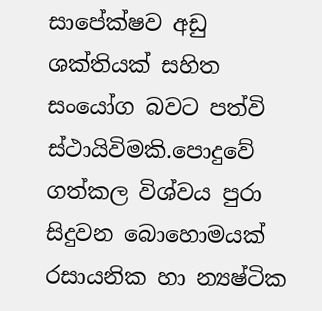සාපේක්ෂව අඩු ශක්තියක් සහිත සංයෝග බවට පත්වි ස්ථායිවිමකි.පොදුවේ ගත්කල විශ්වය පුරා සිදුවන බොහොමයක් රසායනික හා න්‍යෂ්ටික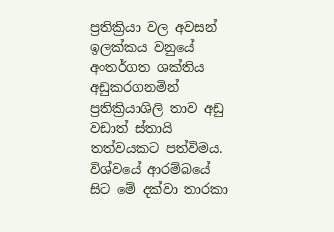ප්‍රතික්‍රියා වල අවසන් ඉලක්කය වනුයේ අංතර්ගත ශක්තිය අඩුකරගනමින් ප්‍රතික්‍රියාශිලි තාව අඩු වඩාත් ස්තායි තත්වයකට පත්විමය. විශ්වයේ ආරම්බයේ සිට මේ දක්වා තාරකා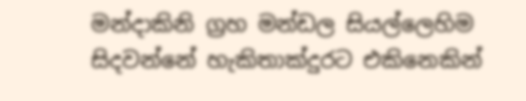මන්දාකිනි ග්‍රහ මන්ඩල සියල්ලෙහිම සිදවන්නේ හැකිතාක්දුරට එකිනෙකින්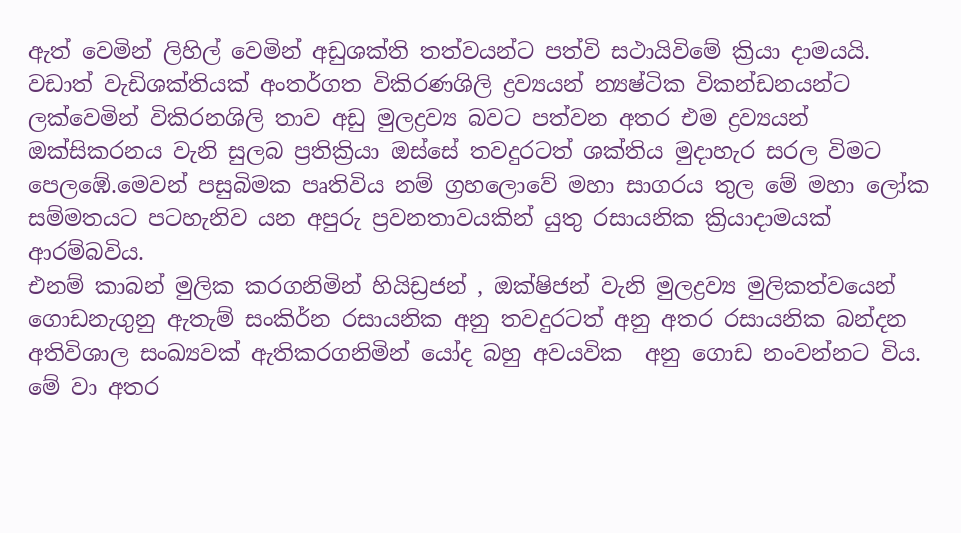ඇත් වෙමින් ලිහිල් වෙමින් අඩුශක්ති තත්වයන්ට පත්වි සථායිවිමේ ක්‍රියා දාමයයි.
වඩාත් වැඩිශක්තියක් අංතර්ගත විකිරණශිලි ද්‍රව්‍යයන් න්‍යෂ්ටික විකන්ඩනයන්ට ලක්වෙමින් විකිරනශිලි තාව අඩු මුලද්‍රව්‍ය බවට පත්වන අතර එම ද්‍රව්‍යයන් ඔක්සිකරනය වැනි සුලබ ප්‍රතික්‍රියා ඔස්සේ තවදුරටත් ශක්තිය මුදාහැර සරල විමට පෙලඹේ.මෙවන් පසුබිමක පෘතිවිය නම් ග්‍රහලොවේ මහා සාගරය තුල මේ මහා ලෝක සම්මතයට පටහැනිව යන අපුරු ප්‍රවනතාවයකින් යුතු රසායනික ක්‍රියාදාමයක් ආරම්බවිය.
එනම් කාබන් මුලික කරගනිමින් හියිඩ්‍රජන් , ඔක්ෂිජන් වැනි මුලද්‍රව්‍ය මුලිකත්වයෙන් ගොඩනැගුනු ඇතැම් සංකිර්න රසායනික අනු තවදුරටත් අනු අතර රසායනික බන්දන අතිවිශාල සංඛ්‍යවක් ඇතිකරගනිමින් යෝද බහු අවයවික  අනු ගොඩ නංවන්නට විය. මේ වා අතර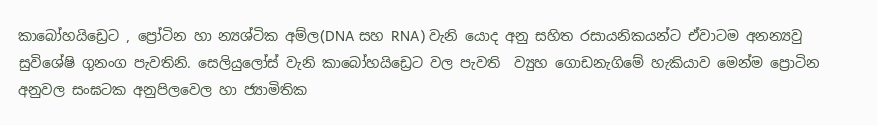කාබෝහයිඩ්‍රෙට , ප්‍රෝටින හා න්‍යශ්ටික අම්ල(DNA සහ RNA) වැනි යොද අනු සහිත රසායනිකයන්ට ඒවාටම අනන්‍යවු සුවිශේෂි ගුනංග පැවතිනි. සෙලියුලෝස් වැනි කාබෝහයිඩ්‍රෙට වල පැවති  ව්‍යුහ ගොඩනැගිමේ හැකියාව මෙන්ම ප්‍රොටින අනුවල සංඝටක අනුපිලවෙල හා ජ්‍යාමිතික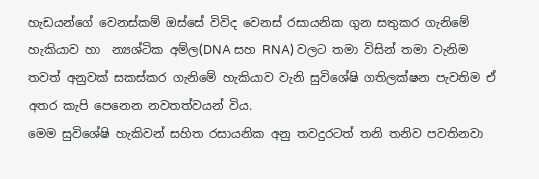හැඩයන්ගේ වෙනස්කම් ඔස්සේ විවිද වෙනස් රසායනික ගුන සතුකර ගැනි‍මේ හැකියාව හා  න්‍යශ්ටික අම්ල(DNA සහ RNA) වලට තමා විසින් තමා වැනිම තවත් අනුවක් සකස්කර ගැනිමේ හැකියාව වැනි සුවිශේෂි ගතිලක්ෂන පැවතිම ඒ අතර කැපි පෙනෙන නවතත්වයන් විය.
මෙම සුවිශේෂි හැකිවන් සහිත රසායනික අනු තවදුරටත් තනි තනිව පවතිනවා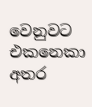වෙනුවට එකනෙකා අතර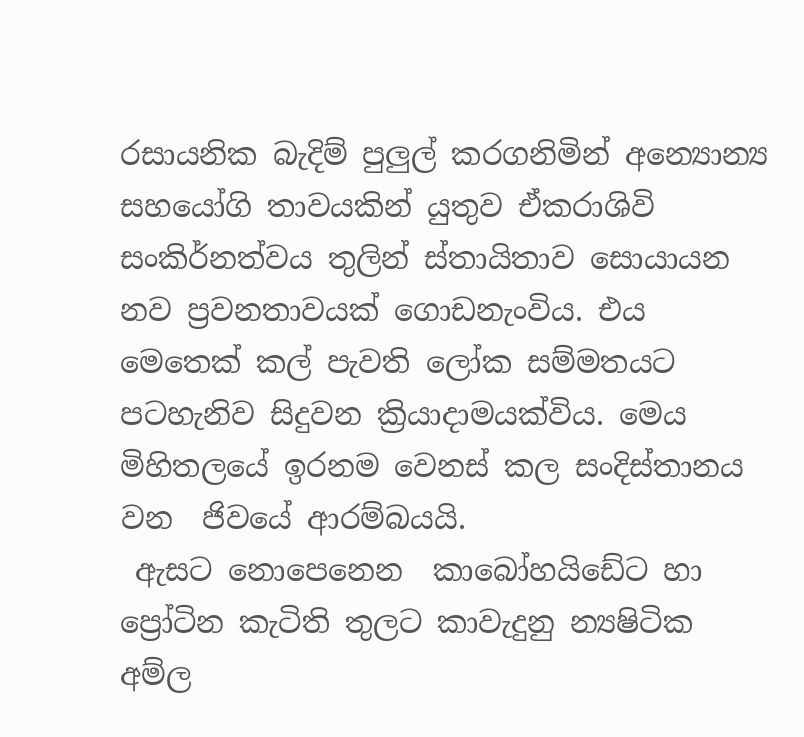රසායනික බැදිම් පුලුල් කරගනිමින් අන්‍යොන්‍ය සහයෝගි තාවයකින් යුතුව ඒකරාශිවි  සංකිර්නත්වය තුලින් ස්තායිතාව සොයායන නව ප්‍රවනතාවයක් ගොඩනැංවිය. එය මෙතෙක් කල් පැවති ලෝක සම්මතයට පටහැනිව සිදුවන ක්‍රියාදාමයක්විය. මෙය මිහිතලයේ ඉරනම වෙනස් කල සංදිස්තානය වන  ජිවයේ ආරම්බයයි.
 ඇසට නොපෙනෙන  කාබෝහයිඩේට හා ප්‍රෝටින කැටිති තුලට කාවැදුනු න්‍යෂිටික අම්ල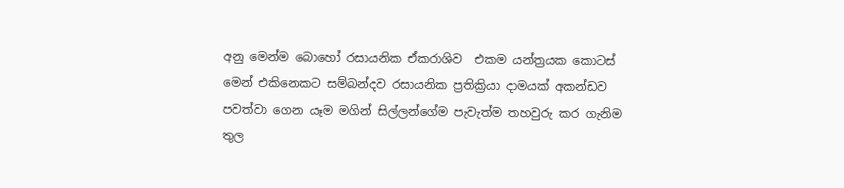අනු මෙන්ම බොහෝ රසායනික ඒකරාශිව  එකම යන්ත්‍රයක කොටස් මෙන් එකිනෙකට සම්බන්දව රසායනික ප්‍රතික්‍රියා දාමයක් අකන්ඩව පවත්වා ගෙන යෑම මගින් සිල්ලන්ගේම පැවැත්ම තහවුරු කර ගැනිම තුල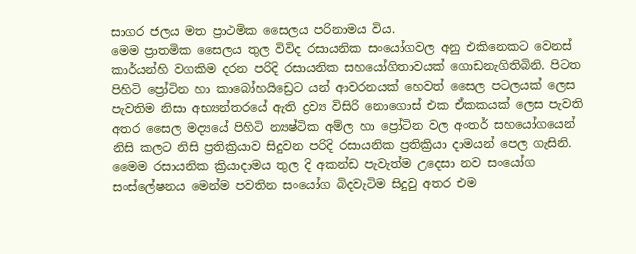සාගර ජලය මත ප්‍රාථමික සෛලය පරිනාමය විය.
මෙම ප්‍රාතමික සෛලය තුල විවිද රසායනික සංයෝගවල අනු එකිනෙකට වෙනස් කාර්යන්හි වගකිම දරන පරිදි රසායනික සහයෝගිතාවයක් ගොඩනැගිතිබිනි. පිටත  පිහිටි ප්‍රෝටින හා කාබෝහයිඩ්‍රෙට යන් ආවරනයක් හෙවත් සෛල පටලයක් ලෙස පැවතිම නිසා අභ්‍යන්තරයේ ඇති ද්‍රව්‍ය විසිරි නොගොස් එක ඒකකයක් ලෙස පැවති අතර සෛල මද්‍යයේ පිහිටි න්‍යෂ්ටික අම්ල හා ප්‍රෝටින වල අංතර් සහයෝගයෙන් නිසි කලට නිසි ප්‍රතික්‍රියාව සිදුවන පරිදි රසායනික ප්‍රතික්‍රියා දාමයන් පෙල ගැසිනි.
මෛම රසායනික ක්‍රියාදාමය තුල දි අකන්ඩ පැවැත්ම උදෙසා නව සංයෝග සංස්ලේෂනය මෙන්ම පවතින සංයෝග බිදවැටිම සිදුවු අතර එම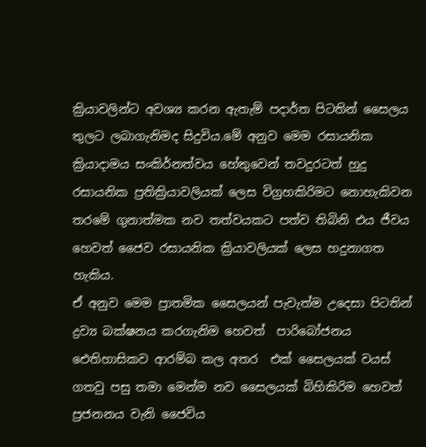ක්‍රියාවලින්ට අවශ්‍ය කරන ඇතැම් පදාර්ත පිටතින් සෛලය තුලට ලබාගැනිමද සිදුවිය.මේ අනුව මෙම රසායනික ක්‍රියාදාමය සංකිර්නත්වය හේතුවෙන් තවදුරටත් හුදු රසායනික ප්‍රතික්‍රියාවලියක් ලෙස විග්‍රහකිරිමට නොහැකිවන තරමේ ගුනාත්මක නව තත්වයකට පත්ව තිබිනි එය ජීවය හෙවත් ජෛව රසායනික ක්‍රියාවලියක් ලෙස හදුනාගත හැකිය.
ඒ අනුව මෙම ප්‍රාතමික සෛලයන් පැවැත්ම උදෙසා පිටතින් ද්‍රව්‍ය බක්ෂනය කරගැනිම හෙවත්  පාරිබෝජන‍ය ඓතිහාසිකව ආරම්බ කල අතර  එක් සෛලයක් වයස් ගතවු පසු තමා මෙන්ම නව සෛලයක් බිහිකිරිම හෙවත් ප්‍රජනනය වැනි ජෛවිය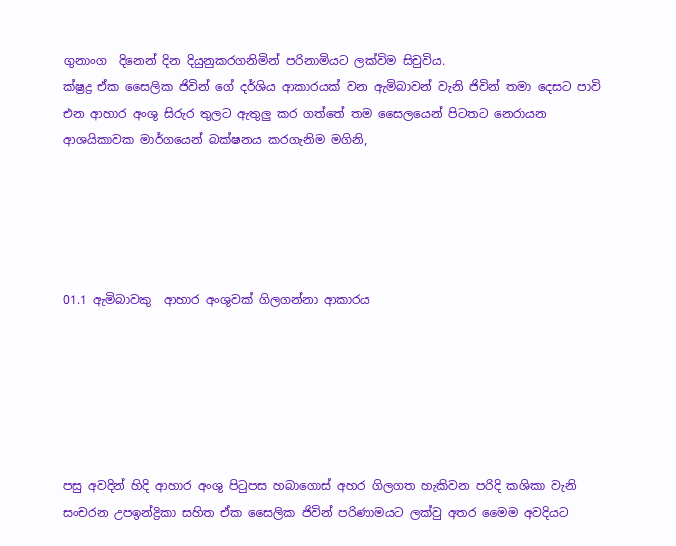ගුනාංග  දිනෙන් දින දියුනුකරගනිමින් පරිනාමියට ලක්විම සිචුවිය.
ක්ෂ්‍රද්‍ර ඒක සෛලික ජිවින් ගේ දර්ශිය ආකාරයක් වන ඇමිබාවන් වැනි ජිවින් තමා දෙසට පාවි එන ආහාර අංශු සිරුර තුලට ඇතුලු කර ගත්තේ තම සෛලයෙන් පිටතට නෙරායන ආශයිකාවක මාර්ගයෙන් බක්ෂනය කරගැනිම මගිනි,





01.1 ඇමිබාවකු  ආහාර අංශුවක් ගිලගන්නා ආකාරය






පසු අවදින් හිදි ආහාර අංශු පිටුපස හබාගොස් අහර ගිලගත හැකිවන පරිදි කශිකා වැනි සංචරන උපඉන්ද්‍රිකා සහිත ඒක සෛලික ජිවින් පරිණාමයට ලක්වු අතර මෛම අවදියට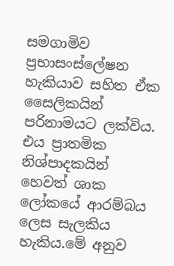සමගාමිව ප්‍රභාසංස්ලේෂන හැකියාව සහිත ඒක සෛලිකයින් පරිනාමයට ලක්විය. එය ප්‍රාතමික නිශ්පාදකයින් හෙවත් ශාක ලෝකයේ ආරම්බය ලෙස සැලකිය හැකිය.මේ අනුව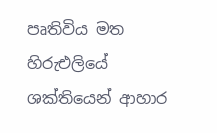පෘතිවිය මත හිරුඑලියේ ශක්තියෙන් ආහාර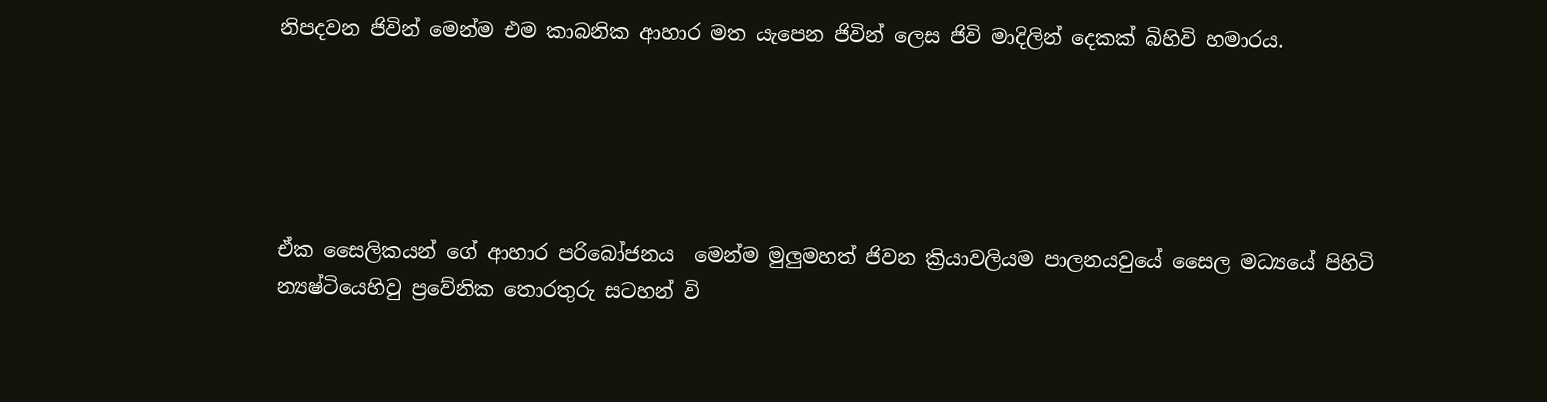නිපදවන ජිවින් මෙන්ම එම කාබනික ආහාර මත යැපෙන ජිවින් ලෙස ජිවි මාදිලින් දෙකක් බිහිවි හමාරය.





ඒක සෛලිකයන් ගේ ආහාර පරිබෝජනය  මෙන්ම මුලුමහත් ජිවන ක්‍රියාවලියම පාලනයවුයේ සෛල මධ්‍යයේ පිහිටි න්‍යෂ්ටියෙහිවු ප්‍රවේනික තොරතුරු සටහන් වි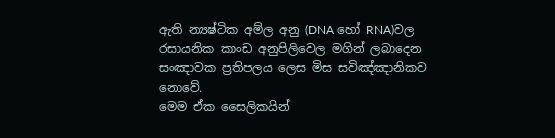ඇති න්‍යෂ්ටික අම්ල අනු (DNA හෝ RNA)වල රසායනික කාංඩ අනුපිලිවෙල මගින් ලබාදෙන සංඤාවක ප්‍රතිපලය ලෙස මිස සවිඤ්ඤානිකව නොවේ.
මෙම ඒක සෛලිකයින්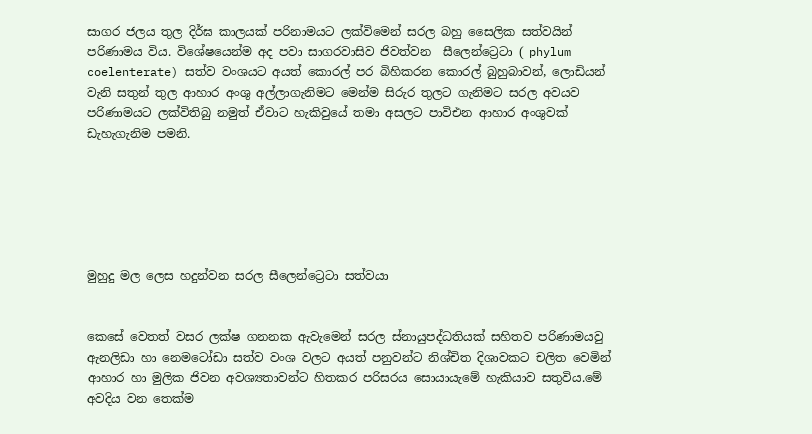සාගර ජලය තුල දිර්ඝ කාලයක් පරිනාමයට ලක්විමෙන් සරල බහු සෛලික සත්වයින් පරිණාමය විය. විශේෂයෙන්ම අද පවා සාගරවාසිව ජිවත්වන  සීලෙන්ට්‍රෙටා ( phylum coelenterate) සත්ව වංශයට අයත් කොරල් පර බිහිකරන කොරල් බුහුබාවන්, ලොඩියන් වැනි සතුන් තුල ආහාර අංශු අල්ලාගැනිමට මෙන්ම සිරුර තුලට ගැනිමට සරල අවයව පරිණාමයට ලක්විතිබු නමුත් ඒවාට හැකිවුයේ තමා අසලට පාවිඑන ආහාර අංශුවක් ඩැහැගැනිම පමනි.






මුහුදු මල ලෙස හදුන්වන සරල සීලෙන්ට්‍රෙටා සත්වයා


කෙසේ වෙතත් වසර ලක්ෂ ගනනක ඇවැමෙන් සරල ස්නායුපද්ධතියක් සහිතව පරිණාමයවු ඇනලිඩා හා නෙමටෝඩා සත්ව වංශ වලට අයත් පනුවන්ට නිශ්චිත දිශාවකට චලිත වෙමින් ආහාර හා මුලික ජිවන අවශ්‍යතාවන්ට හිතකර පරිසරය සොයායැමේ හැකියාව සතුවිය.මේ අවදිය වන තෙක්ම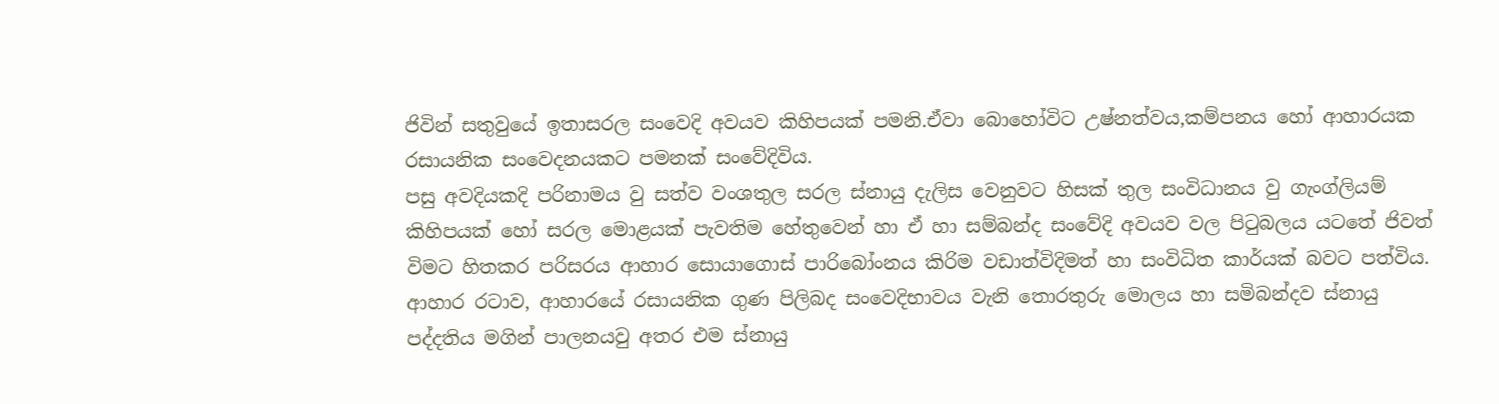ජිවින් සතුවුයේ ඉතාසරල සංවෙදි අවයව කිහිපයක් පමනි.ඒවා බොහෝවිට උෂ්නත්වය,කම්පනය හෝ ආහාරයක රසායනික සංවෙදනයකට පමනක් සංවේදිවිය.
පසු අවදියකදි පරිනාමය වු සත්ව වංශතුල සරල ස්නායු දැලිස වෙනුවට හිසක් තුල සංවිධානය වු ගැංග්ලියම් කිහිපයක් හෝ සරල මොළයක් පැවතිම හේතුවෙන් හා ඒ හා සම්බන්ද සංවේදි අවයව වල පිටුබලය යටතේ ජිවත් විමට හිතකර පරිසරය ආහාර සොයාගොස් පාරිබෝංනය කිරිම වඩාත්විදිමත් හා සංවිධිත කාර්යක් බවට පත්විය. ආහාර රටාව, ආහාරයේ රසායනික ගුණ පිලිබද සංවෙදිභාවය වැනි තොරතුරු මොලය හා සමිබන්දව ස්නායු පද්දතිය මගින් පාලනයවු අතර එම ස්නායු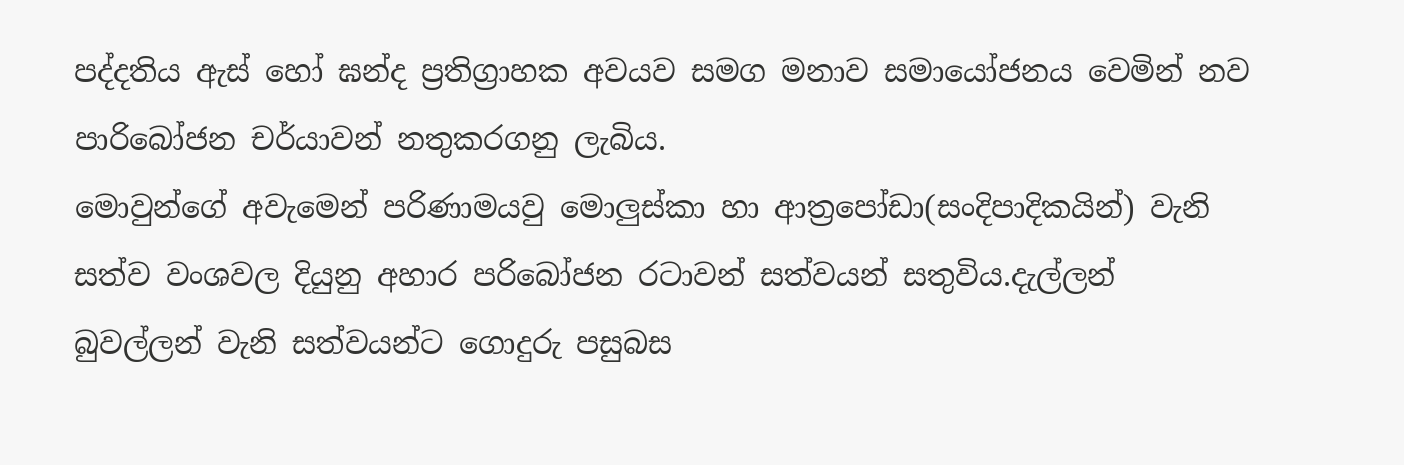පද්දතිය ඇස් හෝ ඝන්ද ප්‍රතිග්‍රාහක අවයව සමග මනාව සමායෝජනය වෙමින් නව පාරිබෝජන චර්යාවන් නතුකරගනු ලැබිය.
මොවුන්ගේ අවැමෙන් පරිණාමයවු මොලුස්කා හා ආත්‍රපෝඩා(සංදිපාදිකයින්) වැනි සත්ව වංශවල දියුනු අහාර පරිබෝජන රටාවන් සත්වයන් සතුවිය.දැල්ලන් බුවල්ලන් වැනි සත්වයන්ට ගොදුරු පසුබස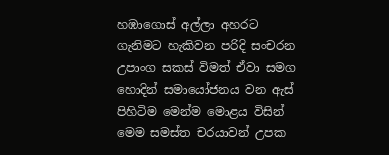හඹාගොස් අල්ලා අහරට ගැනිමට හැකිවන පරිදි සංචරන උපාංග සකස් විමත් ඒවා සමග හොදින් සමායෝජනය වන ඇස් පිහිටිම මෙන්ම මොළය විසින් මෙම සමස්ත චරයාවන් උපක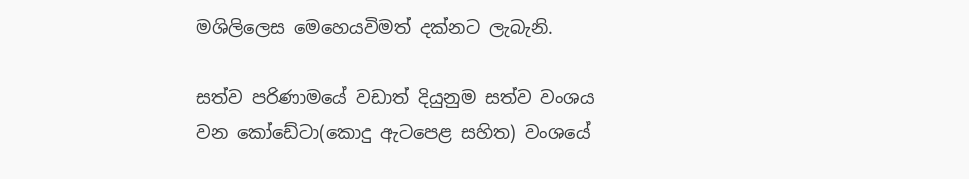මශිලිලෙස මෙහෙයවිමත් දක්නට ලැබැනි.

සත්ව පරිණාමයේ වඩාත් දියුනුම සත්ව වංශය වන කෝඩේටා(කොදු ඇටපෙළ සහිත) වංශයේ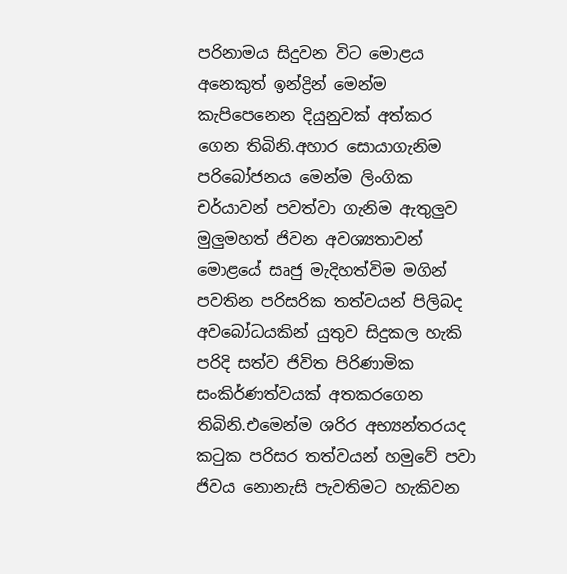පරිනාමය සිදුවන විට මොළය අනෙකුත් ඉන්ද්‍රින් මෙන්ම කැපිපෙනෙන දියුනුවක් අත්කර ගෙන තිබිනි.අහාර සොයාගැනිම පරිබෝජනය මෙන්ම ලිංගික චර්යාවන් පවත්වා ගැනිම ඇතුලුව මුලුමහත් ජිවන අවශ්‍යතාවන් මොළයේ සෘජු මැදිහත්විම මගින් පවතින පරිසරික තත්වයන් පිලිබද අවබෝධයකින් යුතුව සිදුකල හැකි පරිදි සත්ව ජිවිත පිරිණාමික සංකිර්ණත්වයක් අතකරගෙන තිබිනි.එමෙන්ම ශරිර අභ්‍යන්තරයද කටුක පරිසර තත්වයන් හමුවේ පවා ජිවය නොනැසි පැවතිමට හැකිවන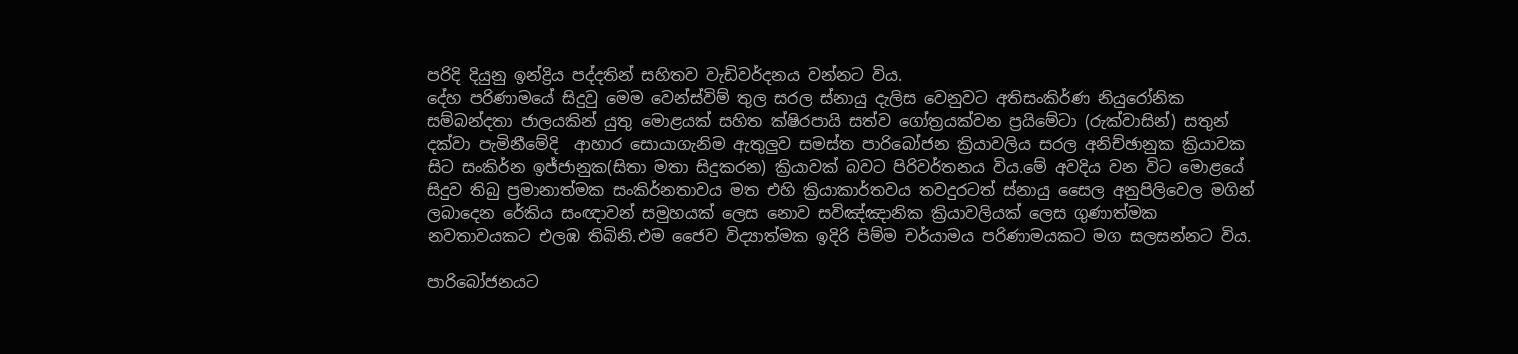පරිදි දියුනු ඉන්ද්‍රිය පද්දතින් සහිතව වැඩිවර්දනය වන්නට විය.
දේහ පරිණාමයේ සිදුවු මෙම වෙන්ස්විම් තුල සරල ස්නායු දැලිස වෙනුවට අතිසංකිර්ණ නියු‍රෝනික සම්බන්දතා ජාලයකින් යුතු මොළයක් සහිත ක්ෂිරපායි සත්ව ගෝත්‍රයක්වන ප්‍රයිමේටා (රුක්වාසින්) සතුන්  දක්වා පැමිනීමේදි  ආහාර සොයාගැනිම ඇතුලුව සමස්ත පාරිබෝජන ක්‍රියාවලිය සරල අනිච්ඡානුක ක්‍රියාවක සිට සංකිර්න ඉජ්ජානුක(සිතා මතා සිදුකරන) ක්‍රියාවක් බවට පිරිවර්තනය විය.මේ අවදිය වන විට මොළයේ සිදුව තිබු ප්‍රමානාත්මක සංකිර්නතාවය මත එහි ක්‍රියාකාර්තවය තවදුරටත් ස්නායු සෛල අනුපිලිවෙල මගින් ලබාදෙන රේකිය සංඥාවන් සමුහයක් ලෙස නොව සවිඤ්ඤානික ක්‍රියාවලියක් ලෙස ගුණාත්මක නවතාවයකට එලඹ තිබිනි.එම ජෛව විද්‍යාත්මක ඉදිරි පිම්ම චර්යාමය පරිණාමයකට මග සලසන්නට විය.

පාරිබෝජනයට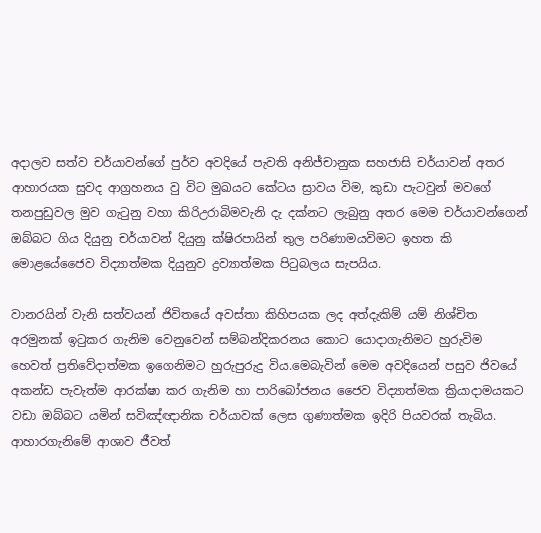අදාලව සත්ව චර්යාවන්ගේ පුර්ව අවදියේ පැවති අනිජ්චානුක සහජාසි චර්යාවන් අතර ආහාරයක සුවද ආග්‍රහනය වු විට මුඛයට කේටය ස්‍රාවය විම, කුඩා පැටවුන් මවගේ තනපුඩුවල මුව ගැටුනු වහා කිරිඋරාබිමවැනි දැ දක්නට ලැබුනු අතර මෙම චර්යාවන්ගෙන් ඔබ්බට ගිය දියුනු චර්යාවන් දියුනු ක්ෂිරපායින් තුල පරිණාමයවිමට ඉහත කි මොළයේජෛව විද්‍යාත්මක දියුනුව ද්‍රව්‍යාත්මක පිටුබලය සැපයිය.

වානරයින් වැනි සත්වයන් ජිවිතයේ අවස්තා කිහිපයක ලද අත්දැකිම් යම් නිශ්චිත අරමුනක් ඉටුකර ගැනිම වෙනුවෙන් සම්බන්දිකරනය කොට යොදාගැනිමට හුරුවිම හෙවත් ප්‍රතිවේදාත්මක ඉගෙනිමට හුරුපුරුදු විය.මෙබැවින් මෙම අවදියෙන් පසුව ජිවයේ අකන්ඩ පැවැත්ම ආරක්ෂා කර ගැනිම හා පාරිබෝජනය ජෛව විද්‍යාත්මක ක්‍රියාදාමයකට වඩා ඔබ්බට යමින් සවිඤ්ඥානික චර්යාවක් ලෙස ගුණාත්මක ඉදිරි පියවරක් තැබිය.
ආහාරගැනිමේ ආශාව ජීවත්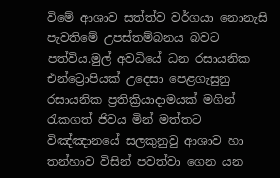විමේ ආශාව සත්ත්ව වර්ගයා නොනැසි පැවතිමේ උපස්තම්බනය බවට පත්විය.මුල් අවධියේ ධන රසායනික එන්ට්‍රොපියක් උදෙසා පෙළගැසුනු රසායනික ප්‍රතික්‍රියාදාමයක් මගින් රැකගත් ජිවය මින් මත්තට විඤ්ඤානයේ සලකුනුවු ආශාව හා තන්හාව විසින් පවත්වා ගෙන යන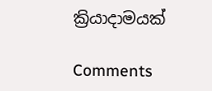ක්‍රියාදාමයක්

Comments